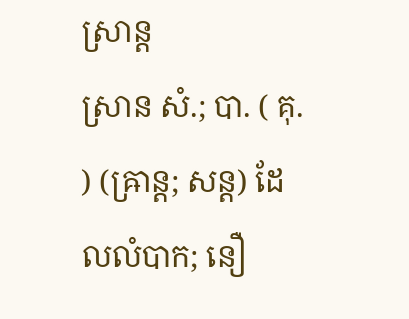ស្រាន្ត
ស្រាន សំ.; បា. ( គុ. ) (ឝ្រាន្ត; សន្ត) ដែលលំបាក; នឿ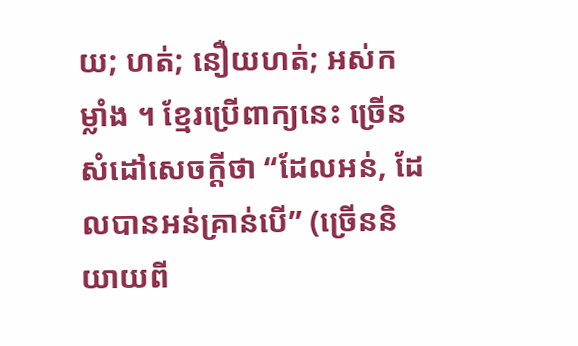យ; ហត់; នឿយហត់; អស់កម្លាំង ។ ខ្មែរប្រើពាក្យនេះ ច្រើនសំដៅសេចក្ដីថា “ដែលអន់, ដែលបានអន់គ្រាន់បើ” (ច្រើននិយាយពី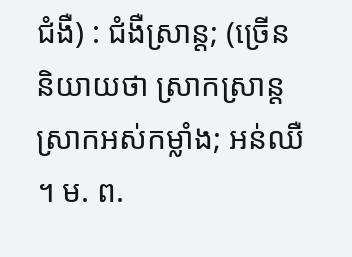ជំងឺ) : ជំងឺស្រាន្ត; (ច្រើននិយាយថា ស្រាកស្រាន្ត ស្រាកអស់កម្លាំង; អន់ឈឺ ។ ម. ព.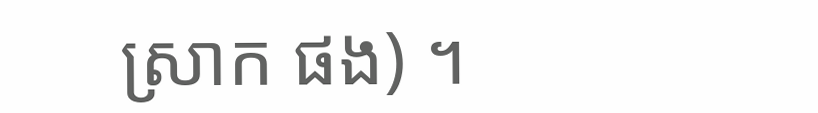ស្រាក ផង) ។